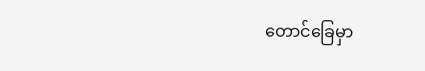တောင်ခြေမှာ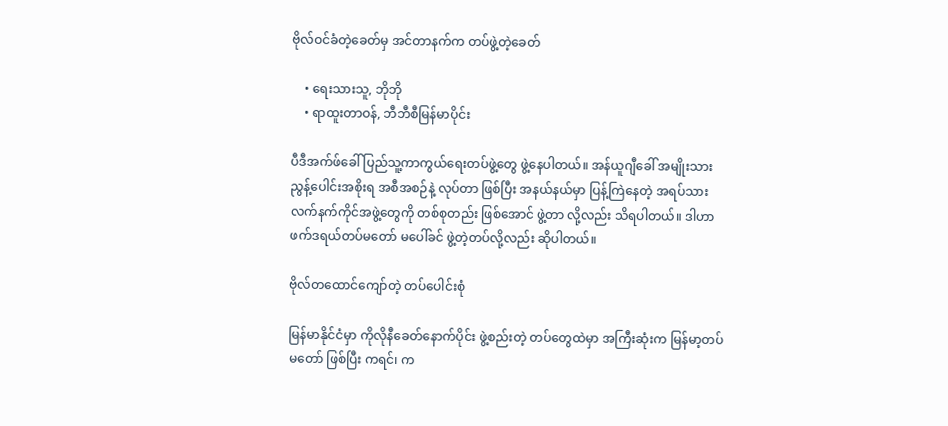ဗိုလ်ဝင်ခံတဲ့ခေတ်မှ အင်တာနက်က တပ်ဖွဲ့တဲ့ခေတ်

    • ရေးသားသူ, ဘိုဘို
    • ရာထူးတာဝန်, ဘီဘီစီမြန်မာပိုင်း

ပီဒီအက်ဖ်ခေါ် ပြည်သူ့ကာကွယ်ရေးတပ်ဖွဲ့တွေ ဖွဲ့နေပါတယ်။ အန်ယူဂျီခေါ် အမျိုးသားညွန့်ပေါင်းအစိုးရ အစီအစဉ်နဲ့ လုပ်တာ ဖြစ်ပြီး အနယ်နယ်မှာ ပြန့်ကြဲနေတဲ့ အရပ်သား လက်နက်ကိုင်အဖွဲ့တွေကို တစ်စုတည်း ဖြစ်အောင် ဖွဲ့တာ လို့လည်း သိရပါတယ်။ ဒါဟာ ဖက်ဒရယ်တပ်မတော် မပေါ်ခင် ဖွဲ့တဲ့တပ်လို့လည်း ဆိုပါတယ်။

ဗိုလ်တထောင်ကျော်တဲ့ တပ်ပေါင်းစုံ

မြန်မာနိုင်ငံမှာ ကိုလိုနီခေတ်နောက်ပိုင်း ဖွဲ့စည်းတဲ့ တပ်တွေထဲမှာ အကြီးဆုံးက မြန်မာ့တပ်မတော် ဖြစ်ပြီး ကရင်၊ က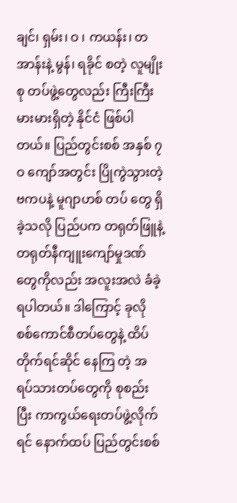ချင်၊ ရှမ်း၊ ဝ ၊ ကယန်း၊ တအာန်းနဲ့ မွန်၊ ရခိုင် စတဲ့ လူမျိုးစု တပ်ဖွဲ့တွေလည်း ကြီးကြီးမားမားရှိတဲ့ နိုင်ငံ ဖြစ်ပါတယ်။ ပြည်တွင်းစစ် အနှစ် ၇ဝ ကျော်အတွင်း ပြိုကွဲသွားတဲ့ ဗကပနဲ့ မူဂျာဟစ် တပ် တွေ ရှိခဲ့သလို ပြည်ပက တရုတ်ဖြူနဲ့ တရုတ်နီကျူးကျော်မှုဒဏ်တွေကိုလည်း အလူးအလဲ ခံခဲ့ရပါတယ်။ ဒါကြောင့် ခုလို စစ်ကောင်စီတပ်တွေနဲ့ ထိပ်တိုက်ရင်ဆိုင် နေကြ တဲ့ အရပ်သားတပ်တွေကို စုစည်းပြီး ကာကွယ်ရေးတပ်ဖွဲ့လိုက်ရင် နောက်ထပ် ပြည်တွင်းစစ်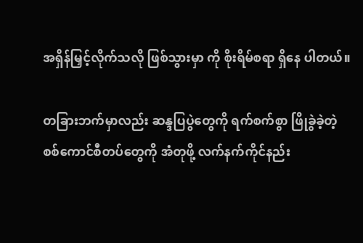အရှိန်မြှင့်လိုက်သလို ဖြစ်သွားမှာ ကို စိုးရိမ်စရာ ရှိနေ ပါတယ်။

တခြားဘက်မှာလည်း ဆန္ဒပြပွဲတွေကို ရက်စက်စွာ ဖြိုခွဲခဲ့တဲ့ စစ်ကောင်စီတပ်တွေကို အံတုဖို့ လက်နက်ကိုင်နည်း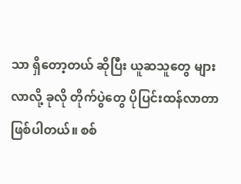သာ ရှိတော့တယ် ဆိုပြီး ယူဆသူတွေ များလာလို့ ခုလို တိုက်ပွဲတွေ ပိုပြင်းထန်လာတာ ဖြစ်ပါတယ်။ စစ်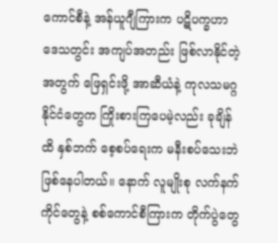ကောင်စီနဲ့ အန်ယူဂျီကြားက ပဋိပက္ခဟာ ဒေသတွင်း အကျပ်အတည်း ဖြစ်လာနိုင်တဲ့ အတွက် ဖြေရှင်းဖို့ အာဆီယံနဲ့ ကုလသမဂ္ဂ နိုင်ငံတွေက ကြိုးစားကြပေမဲ့လည်း ခုချိန်ထိ နှစ်ဘက် စေ့စပ်ရေးက မနီးစပ်သေးဘဲ ဖြစ်နေပါတယ်။ နောက် လူမျိုးစု လက်နက်ကိုင်တွေနဲ့ စစ်ကောင်စီကြားက တိုက်ပွဲတွေ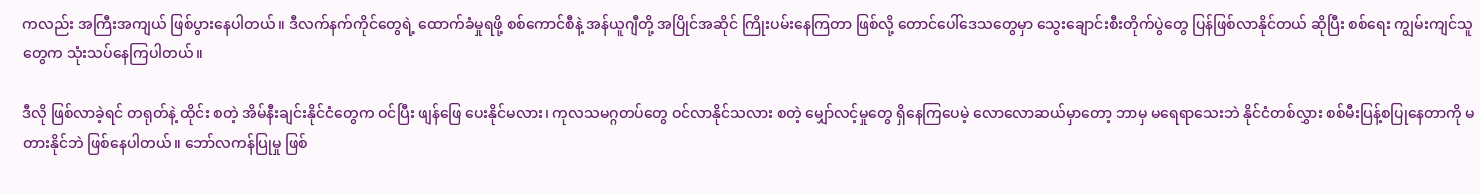ကလည်း အကြီးအကျယ် ဖြစ်ပွားနေပါတယ်။ ဒီလက်နက်ကိုင်တွေရဲ့ ထောက်ခံမှုရဖို့ စစ်ကောင်စီနဲ့ အန်ယူဂျီတို့ အပြိုင်အဆိုင် ကြိုးပမ်းနေကြတာ ဖြစ်လို့ တောင်ပေါ်ဒေသတွေမှာ သွေးချောင်းစီးတိုက်ပွဲတွေ ပြန်ဖြစ်လာနိုင်တယ် ဆိုပြီး စစ်ရေး ကျွမ်းကျင်သူတွေက သုံးသပ်နေကြပါတယ်။

ဒီလို ဖြစ်လာခဲ့ရင် တရုတ်နဲ့ ထိုင်း စတဲ့ အိမ်နီးချင်းနိုင်ငံတွေက ဝင်ပြီး ဖျန်ဖြေ ပေးနိုင်မလား၊ ကုလသမဂ္ဂတပ်တွေ ဝင်လာနိုင်သလား စတဲ့ မျှော်လင့်မှုတွေ ရှိနေကြပေမဲ့ လောလောဆယ်မှာတော့ ဘာမှ မရေရာသေးဘဲ နိုင်ငံတစ်လွှား စစ်မီးပြန့်စပြုနေတာကို မတားနိုင်ဘဲ ဖြစ်နေပါတယ်။ ဘော်လကန်ပြုမှု ဖြစ်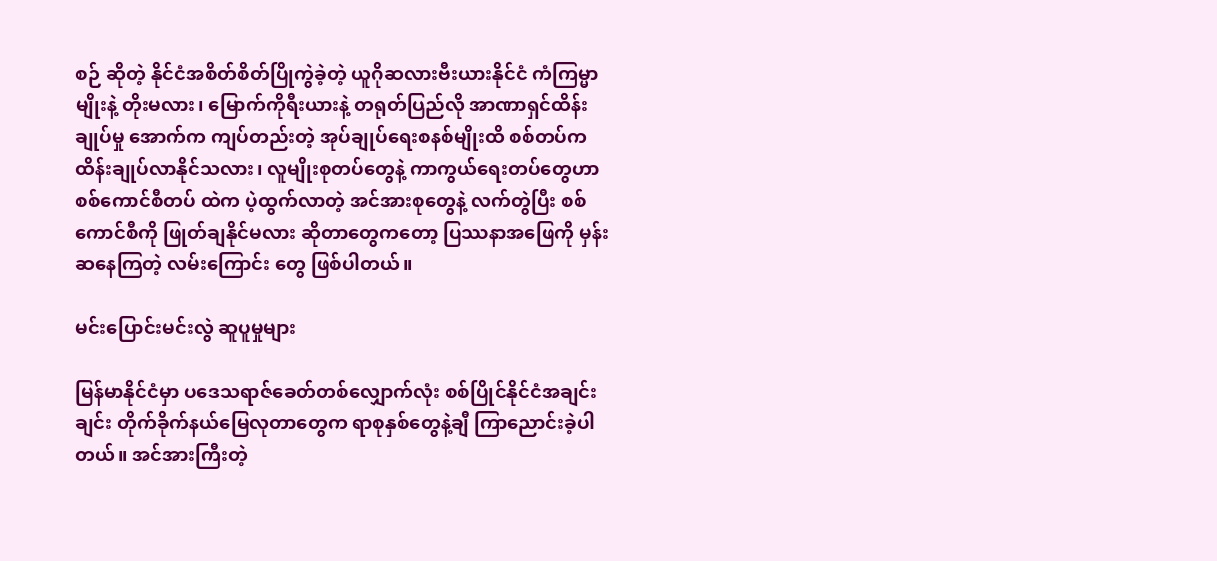စဉ် ဆိုတဲ့ နိုင်ငံအစိတ်စိတ်ပြိုကွဲခဲ့တဲ့ ယူဂိုဆလားဗီးယားနိုင်ငံ ကံကြမ္မာမျိုးနဲ့ တိုးမလား၊ မြောက်ကိုရီးယားနဲ့ တရုတ်ပြည်လို အာဏာရှင်ထိန်းချုပ်မှု အောက်က ကျပ်တည်းတဲ့ အုပ်ချုပ်ရေးစနစ်မျိုးထိ စစ်တပ်က ထိန်းချုပ်လာနိုင်သလား၊ လူမျိုးစုတပ်တွေနဲ့ ကာကွယ်ရေးတပ်တွေဟာ စစ်ကောင်စီတပ် ထဲက ပဲ့ထွက်လာတဲ့ အင်အားစုတွေနဲ့ လက်တွဲပြီး စစ်ကောင်စီကို ဖြုတ်ချနိုင်မလား ဆိုတာတွေကတော့ ပြဿနာအဖြေကို မှန်းဆနေကြတဲ့ လမ်းကြောင်း တွေ ဖြစ်ပါတယ်။

မင်းပြောင်းမင်းလွဲ ဆူပူမှုများ

မြန်မာနိုင်ငံမှာ ပဒေသရာဇ်ခေတ်တစ်လျှောက်လုံး စစ်ပြိုင်နိုင်ငံအချင်းချင်း တိုက်ခိုက်နယ်မြေလုတာတွေက ရာစုနှစ်တွေနဲ့ချီ ကြာညောင်းခဲ့ပါတယ်။ အင်အားကြီးတဲ့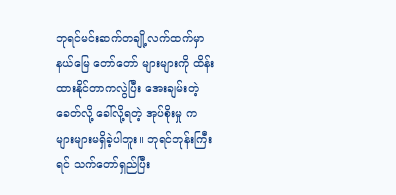ဘုရင်မင်းဆက်တချို့လက်ထက်မှာ နယ်မြေ တော်တော် များများကို ထိန်းထားနိုင်တာကလွဲပြီး အေးချမ်းတဲ့ခေတ်လို့ ခေါ်လို့ရတဲ့ အုပ်စိုးမှု က များများမရှိခဲ့ပါဘူး။ ဘုရင်ဘုန်းကြီးရင် သက်တော်ရှည်ပြီး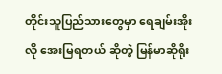တိုင်းသူပြည်သားတွေမှာ ရေချမ်းအိုးလို အေးမြရတယ် ဆိုတဲ့ မြန်မာဆိုရိုး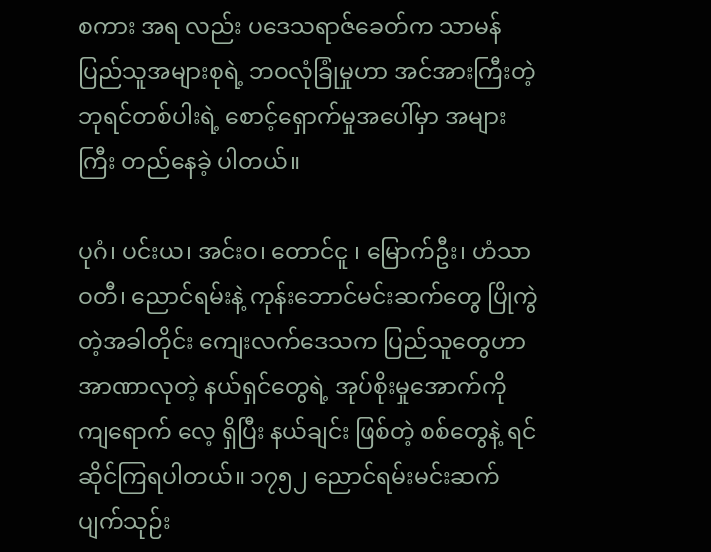စကား အရ လည်း ပဒေသရာဇ်ခေတ်က သာမန်ပြည်သူအများစုရဲ့ ဘဝလုံခြုံမှုဟာ အင်အားကြီးတဲ့ ဘုရင်တစ်ပါးရဲ့ စောင့်ရှောက်မှုအပေါ်မှာ အများကြီး တည်နေခဲ့ ပါတယ်။

ပုဂံ၊ ပင်းယ၊ အင်းဝ၊ တောင်ငူ ၊ မြောက်ဦး၊ ဟံသာဝတီ၊ ညောင်ရမ်းနဲ့ ကုန်းဘောင်မင်းဆက်တွေ ပြိုကွဲတဲ့အခါတိုင်း ကျေးလက်ဒေသက ပြည်သူတွေဟာ အာဏာလုတဲ့ နယ်ရှင်တွေရဲ့ အုပ်စိုးမှုအောက်ကို ကျရောက် လေ့ ရှိပြီး နယ်ချင်း ဖြစ်တဲ့ စစ်တွေနဲ့ ရင်ဆိုင်ကြရပါတယ်။ ၁၇၅၂ ညောင်ရမ်းမင်းဆက် ပျက်သုဉ်း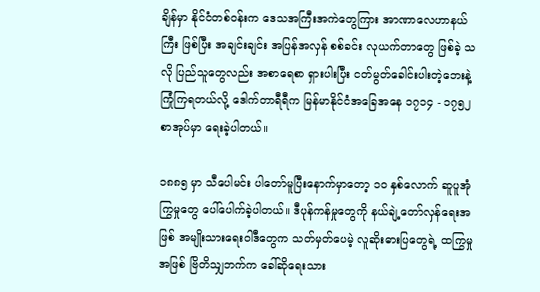ချိန်မှာ နိုင်ငံတစ်ဝန်းက ဒေသအကြီးအကဲတွေကြား အာဏာလေဟာနယ်ကြီး ဖြစ်ပြီး အချင်းချင်း အပြန်အလှန် စစ်ခင်း လုယက်တာတွေ ဖြစ်ခဲ့ သလို ပြည်သူတွေလည်း အစာရေစာ ရှားပါးပြီး ငတ်မွတ်ခေါင်းပါးတဲ့ဘေးနဲ့ ကြုံကြရတယ်လို့ ဒေါက်တာရီရီက မြန်မာနိုင်ငံအခြေအနေ ၁၇၁၄ - ၁၇၅၂ စာအုပ်မှာ ရေးခဲ့ပါတယ်။

၁၈၈၅ မှာ သီပေါမင်း ပါတော်မူပြီးနောက်မှာတော့ ၁ဝ နှစ်လောက် ဆူပူအုံကြွမှုတွေ ပေါ်ပေါက်ခဲ့ပါတယ်။ ဒီပုန်ကန်မှုတွေကို နယ်ချဲ့တော်လှန်ရေးအဖြစ် အမျိုးသားရေးဝါဒီတွေက သတ်မှတ်ပေမဲ့ လူဆိုးဓားပြတွေရဲ့ ထကြွမှုအဖြစ် ဗြိတိသျှဘက်က ခေါ်ဆိုရေးသား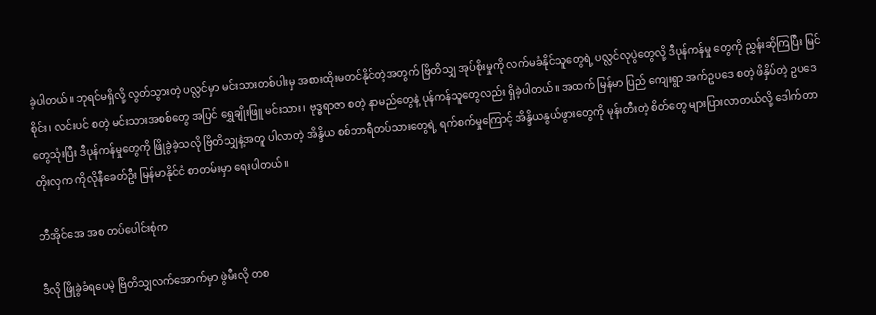ခဲ့ပါတယ်။ ဘုရင်မရှိလို့ လွတ်သွားတဲ့ ပလ္လင်မှာ မင်းသားတစ်ပါးမှ အစားထိုးမတင်နိုင်တဲ့အတွက် ဗြိတိသျှ အုပ်စိုးမှုကို လက်မခံနိုင်သူတွေရဲ့ ပလ္လင်လုပွဲတွေလို့ ဒီပုန်ကန်မှု တွေကို ညွှန်းဆိုကြပြီး မြင်စိုင်း၊ လင်းပင် စတဲ့ မင်းသားအစစ်တွေ အပြင် ရွှေချိုးဖြူ မင်းသား၊ ဗုဒ္ဓရာဇာ စတဲ့ နာမည်တွေနဲ့ ပုန်ကန်သူတွေလည်း ရှိခဲ့ပါတယ်။ အထက် မြန်မာ ပြည် ကျေးရွာ အက်ဥပဒေ စတဲ့ ဖိနှိပ်တဲ့ ဥပဒေတွေသုံးပြီး ဒီပုန်ကန်မှုတွေကို ဖြိုခွဲခဲ့သလို ဗြိတိသျှနဲ့အတူ ပါလာတဲ့ အိန္ဒိယ စစ်ဘာရီတပ်သားတွေရဲ့ ရက်စက်မှုကြောင့် အိန္ဒိယနွယ်ဖွားတွေကို မုန်းတီးတဲ့ စိတ်တွေ များပြားလာတယ်လို့ ဒေါက်တာတိုးလှက ကိုလိုနီခေတ်ဦး မြန်မာနိုင်ငံ စာတမ်းမှာ ရေးပါတယ်။

ဘီအိုင်အေ အစ တပ်ပေါင်းစုံက

ဒီလို ဖြိုခွဲခံရပေမဲ့ ဗြိတိသျှလက်အောက်မှာ ဖွဲမီးလို တစ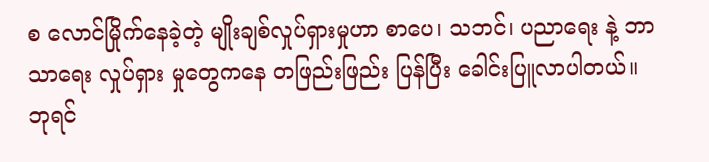စ လောင်မြိုက်နေခဲ့တဲ့ မျိုးချစ်လှုပ်ရှားမှုဟာ စာပေ၊ သဘင်၊ ပညာရေး နဲ့ ဘာသာရေး လှုပ်ရှား မှုတွေကနေ တဖြည်းဖြည်း ပြန်ပြီး ခေါင်းပြူလာပါတယ်။ ဘုရင်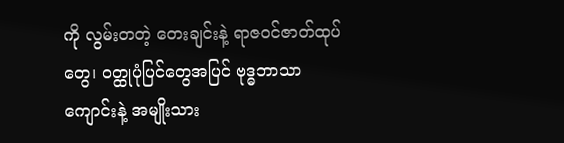ကို လွမ်းတတဲ့ တေးချင်းနဲ့ ရာဇဝင်ဇာတ်ထုပ်တွေ၊ ဝတ္ထုပုံပြင်တွေအပြင် ဗုဒ္ဓဘာသာ ကျောင်းနဲ့ အမျိုးသား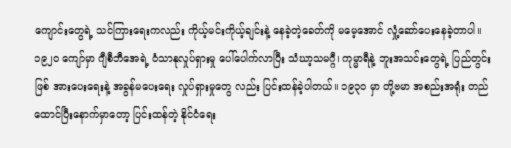ကျောင်းတွေရဲ့ သင်ကြားရေးကလည်း ကိုယ့်မင်းကိုယ့်ချင်းနဲ့ နေခဲ့တဲ့ခေတ်ကို မမေ့အောင် လှုံ့ဆော်ပေးနေခဲ့တာပါ။ ၁၉၂ဝ ကျော်မှာ ဂျီစီဘီအေရဲ့ ဝံသာနုလှုပ်ရှားမှု ပေါ်ပေါက်လာပြီး သံဃာ့သမဂ္ဂီ၊ ကုမ္မာရီနဲ့ ဘူးအသင်းတွေရဲ့ ပြည်တွင်းဖြစ် အားပေးရေးနဲ့ အခွန်မပေးရေး လှုပ်ရှားမှုတွေ လည်း ပြင်းထန်ခဲ့ပါတယ်။ ၁၉၃ဝ မှာ တို့ဗမာ အစည်းအရုံး တည်ထောင်ပြီးနောက်မှာတော့ ပြင်းထန်တဲ့ နိုင်ငံရေး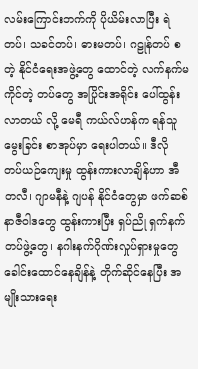လမ်းကြောင်းဘက်ကို ပိုယိမ်းလာပြီး ရဲတပ်၊ သခင်တပ်၊ ဓားမတပ်၊ ဂဠုန်တပ် စတဲ့ နိုင်ငံရေးအဖွဲ့တွေ ထောင်တဲ့ လက်နက်မကိုင်တဲ့ တပ်တွေ အပြိုင်းအရိုင်း ပေါ်ထွန်းလာတယ် လို့ မေရီ ကယ်လ်ဟန်က ရန်သူမွေးခြင်း စာအုပ်မှာ ရေးပါတယ်။ ဒီလို တပ်ယဉ်ကျေးမှု ထွန်းကားလာချိန်ဟာ အီတလီ၊ ဂျာမနီနဲ့ ဂျပန် နိုင်ငံတွေမှာ ဖက်ဆစ် နာဇီဝါဒတွေ ထွန်းကားပြီး ရှပ်ညို ရှက်နက်တပ်ဖွဲ့တွေ၊ နဂါးနက်ဂိုဏ်းလှုပ်ရှားမှုတွေ ခေါင်းထောင်နေချိန်နဲ့ တိုက်ဆိုင်နေပြီး အမျိုးသားရေး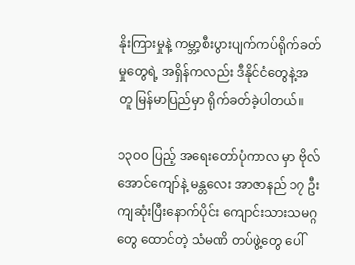နိုးကြားမှုနဲ့ ကမ္ဘာ့စီးပွားပျက်ကပ်ရိုက်ခတ်မှုတွေရဲ့ အရှိန်ကလည်း ဒီနိုင်ငံတွေနဲ့အတူ မြန်မာပြည်မှာ ရိုက်ခတ်ခဲ့ပါတယ်။

၁၃ဝဝ ပြည့် အရေးတော်ပုံကာလ မှာ ဗိုလ်အောင်ကျော်နဲ့ မန္တလေး အာဇာနည် ၁၇ ဦးကျဆုံးပြီးနောက်ပိုင်း ကျောင်းသားသမဂ္ဂတွေ ထောင်တဲ့ သံမဏိ တပ်ဖွဲ့တွေ ပေါ်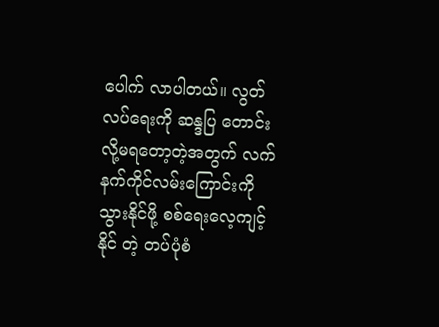ပေါက် လာပါတယ်။ လွတ်လပ်ရေးကို ဆန္ဒပြ တောင်းလို့မရတော့တဲ့အတွက် လက်နက်ကိုင်လမ်းကြောင်းကို သွားနိုင်ဖို့ စစ်ရေးလေ့ကျင့်နိုင် တဲ့ တပ်ပုံစံ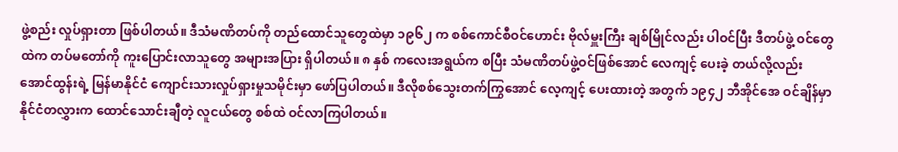ဖွဲ့စည်း လှုပ်ရှားတာ ဖြစ်ပါတယ်။ ဒီသံမဏိတပ်ကို တည်ထောင်သူတွေထဲမှာ ၁၉၆၂ က စစ်ကောင်စီဝင်ဟောင်း ဗိုလ်မှူးကြီး ချစ်မြိုင်လည်း ပါဝင်ပြီး ဒီတပ်ဖွဲ့ ဝင်တွေထဲက တပ်မတော်ကို ကူးပြောင်းလာသူတွေ အများအပြား ရှိပါတယ်။ ၈ နှစ် ကလေးအရွယ်က စပြီး သံမဏိတပ်ဖွဲ့ဝင်ဖြစ်အောင် လေကျင့် ပေးခဲ့ တယ်လို့လည်း အောင်ထွန်းရဲ့ မြန်မာနိုင်ငံ ကျောင်းသားလှုပ်ရှားမှုသမိုင်းမှာ ဖော်ပြပါတယ်။ ဒီလိုစစ်သွေးတက်ကြွအောင် လေ့ကျင့် ပေးထားတဲ့ အတွက် ၁၉၄၂ ဘီအိုင်အေ ဝင်ချိန်မှာ နိုင်ငံတလွှားက ထောင်သောင်းချီတဲ့ လူငယ်တွေ စစ်ထဲ ဝင်လာကြပါတယ်။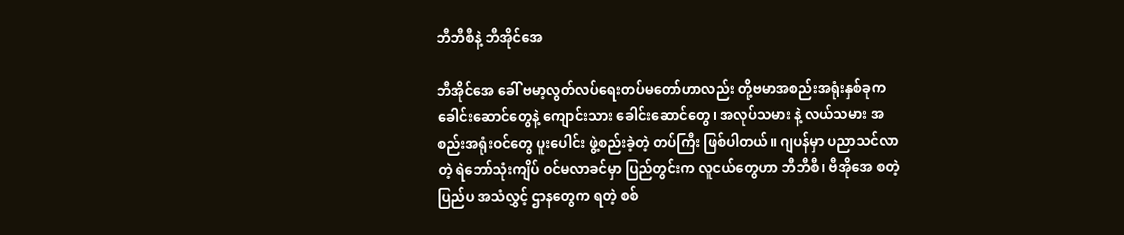ဘီဘီစီနဲ့ ဘီအိုင်အေ

ဘီအိုင်အေ ခေါ် ဗမာ့လွတ်လပ်ရေးတပ်မတော်ဟာလည်း တို့ဗမာအစည်းအရုံးနှစ်ခုက ခေါင်းဆောင်တွေနဲ့ ကျောင်းသား ခေါင်းဆောင်တွေ၊ အလုပ်သမား နဲ့ လယ်သမား အစည်းအရုံးဝင်တွေ ပူးပေါင်း ဖွဲ့စည်းခဲ့တဲ့ တပ်ကြီး ဖြစ်ပါတယ်။ ဂျပန်မှာ ပညာသင်လာတဲ့ ရဲဘော်သုံးကျိပ် ဝင်မလာခင်မှာ ပြည်တွင်းက လူငယ်တွေဟာ ဘီဘီစီ၊ ဗီအိုအေ စတဲ့ ပြည်ပ အသံလွှင့် ဌာနတွေက ရတဲ့ စစ်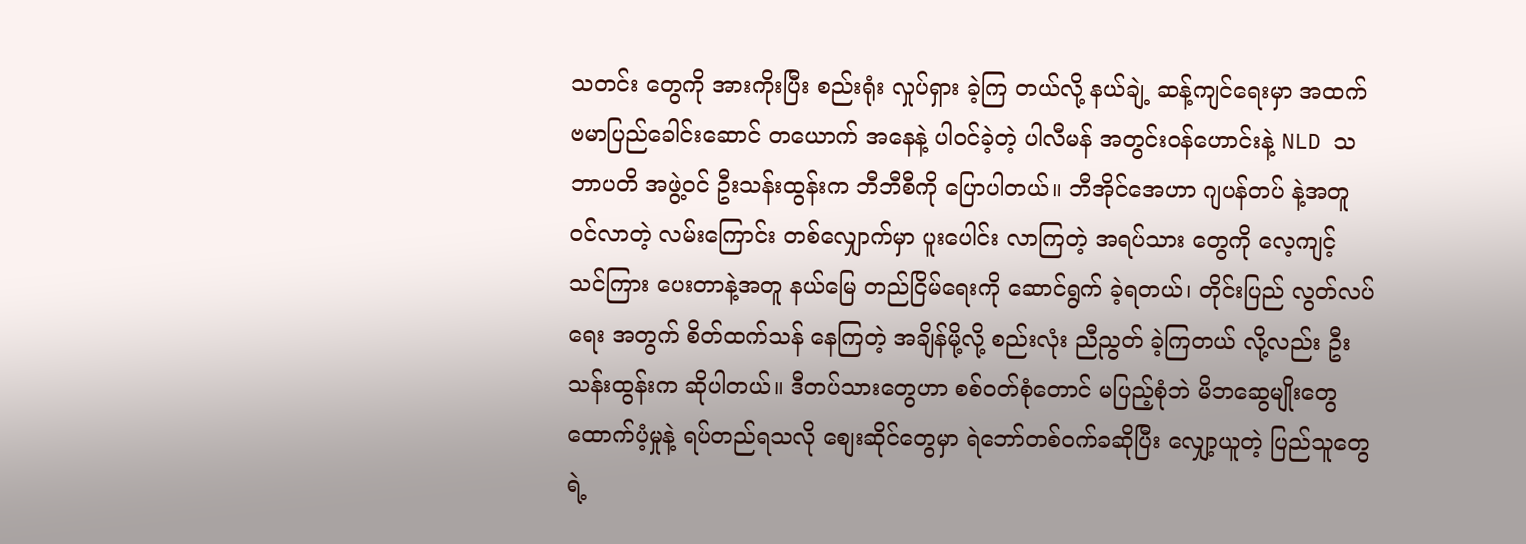သတင်း တွေကို အားကိုးပြီး စည်းရုံး လှုပ်ရှား ခဲ့ကြ တယ်လို့ နယ်ချဲ့ ဆန့်ကျင်ရေးမှာ အထက် ဗမာပြည်ခေါင်းဆောင် တယောက် အနေနဲ့ ပါဝင်ခဲ့တဲ့ ပါလီမန် အတွင်းဝန်ဟောင်းနဲ့ NLD သဘာပတိ အဖွဲ့ဝင် ဦးသန်းထွန်းက ဘီဘီစီကို ပြောပါတယ်။ ဘီအိုင်အေဟာ ဂျပန်တပ် နဲ့အတူ ဝင်လာတဲ့ လမ်းကြောင်း တစ်လျှောက်မှာ ပူးပေါင်း လာကြတဲ့ အရပ်သား တွေကို လေ့ကျင့် သင်ကြား ပေးတာနဲ့အတူ နယ်မြေ တည်ငြိမ်ရေးကို ဆောင်ရွက် ခဲ့ရတယ်၊ တိုင်းပြည် လွတ်လပ်ရေး အတွက် စိတ်ထက်သန် နေကြတဲ့ အချိန်မို့လို့ စည်းလုံး ညီညွတ် ခဲ့ကြတယ် လို့လည်း ဦးသန်းထွန်းက ဆိုပါတယ်။ ဒီတပ်သားတွေဟာ စစ်ဝတ်စုံတောင် မပြည့်စုံဘဲ မိဘဆွေမျိုးတွေ ထောက်ပံ့မှုနဲ့ ရပ်တည်ရသလို စျေးဆိုင်တွေမှာ ရဲဘော်တစ်ဝက်ခဆိုပြီး လျှော့ယူတဲ့ ပြည်သူတွေရဲ့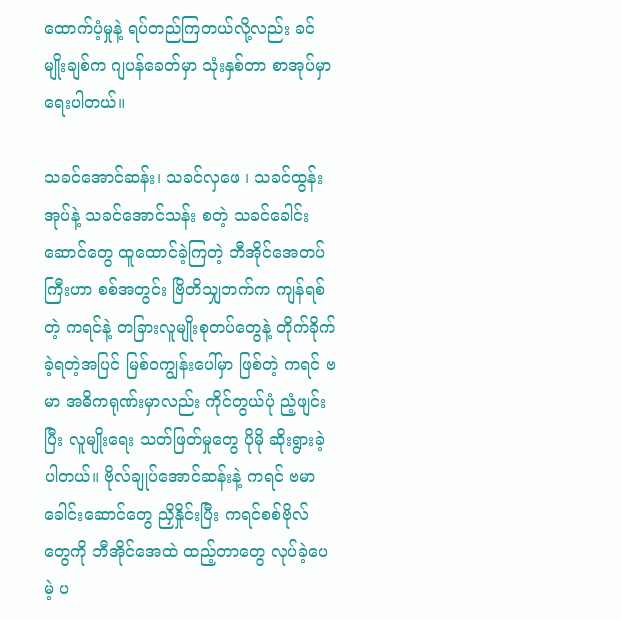ထောက်ပံ့မှုနဲ့ ရပ်တည်ကြတယ်လို့လည်း ခင်မျိုးချစ်က ဂျပန်ခေတ်မှာ သုံးနှစ်တာ စာအုပ်မှာ ရေးပါတယ်။

သခင်အောင်ဆန်း၊ သခင်လှဖေ ၊ သခင်ထွန်းအုပ်နဲ့ သခင်အောင်သန်း စတဲ့ သခင်ခေါင်းဆောင်တွေ ထူထောင်ခဲ့ကြတဲ့ ဘီအိုင်အေတပ်ကြီးဟာ စစ်အတွင်း ဗြိတိသျှဘက်က ကျန်ရစ်တဲ့ ကရင်နဲ့ တခြားလူမျိုးစုတပ်တွေနဲ့ တိုက်ခိုက်ခဲ့ရတဲ့အပြင် မြစ်ဝကျွန်းပေါ်မှာ ဖြစ်တဲ့ ကရင် ဗမာ အဓိကရုဏ်းမှာလည်း ကိုင်တွယ်ပုံ ညံ့ဖျင်းပြီး လူမျိုးရေး သတ်ဖြတ်မှုတွေ ပိုမို ဆိုးရွားခဲ့ပါတယ်။ ဗိုလ်ချုပ်အောင်ဆန်းနဲ့ ကရင် ဗမာ ခေါင်းဆောင်တွေ ညှိနှိုင်းပြီး ကရင်စစ်ဗိုလ် တွေကို ဘီအိုင်အေထဲ ထည့်တာတွေ လုပ်ခဲ့ပေမဲ့ ပ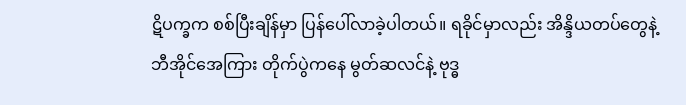ဋိပက္ခက စစ်ပြီးချိန်မှာ ပြန်ပေါ်လာခဲ့ပါတယ်။ ရခိုင်မှာလည်း အိန္ဒိယတပ်တွေနဲ့ ဘီအိုင်အေကြား တိုက်ပွဲကနေ မွတ်ဆလင်နဲ့ ဗုဒ္ဓ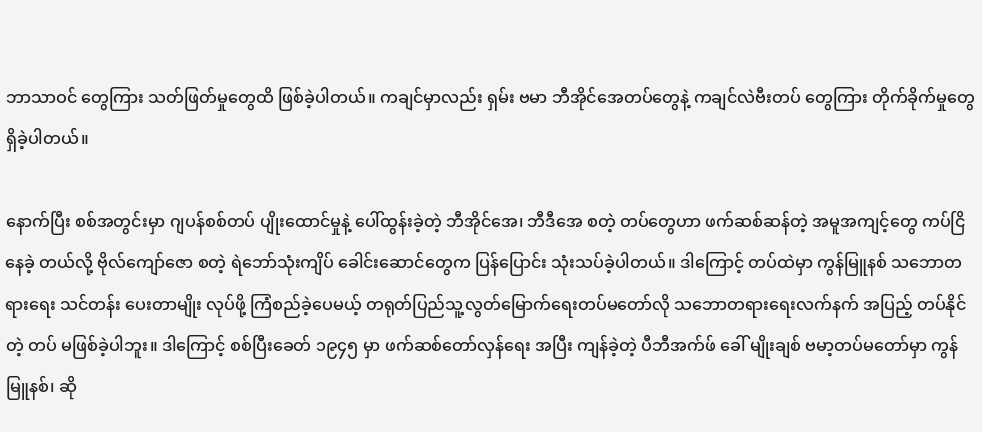ဘာသာဝင် တွေကြား သတ်ဖြတ်မှုတွေထိ ဖြစ်ခဲ့ပါတယ်။ ကချင်မှာလည်း ရှမ်း ဗမာ ဘီအိုင်အေတပ်တွေနဲ့ ကချင်လဲဗီးတပ် တွေကြား တိုက်ခိုက်မှုတွေ ရှိခဲ့ပါတယ်။

နောက်ပြီး စစ်အတွင်းမှာ ဂျပန်စစ်တပ် ပျိုးထောင်မှုနဲ့ ပေါ်ထွန်းခဲ့တဲ့ ဘီအိုင်အေ၊ ဘီဒီအေ စတဲ့ တပ်တွေဟာ ဖက်ဆစ်ဆန်တဲ့ အမူအကျင့်တွေ ကပ်ငြိနေခဲ့ တယ်လို့ ဗိုလ်ကျော်ဇော စတဲ့ ရဲဘော်သုံးကျိပ် ခေါင်းဆောင်တွေက ပြန်ပြောင်း သုံးသပ်ခဲ့ပါတယ်။ ဒါကြောင့် တပ်ထဲမှာ ကွန်မြူနစ် သဘောတရားရေး သင်တန်း ပေးတာမျိုး လုပ်ဖို့ ကြံစည်ခဲ့ပေမယ့် တရုတ်ပြည်သူ့လွတ်မြောက်ရေးတပ်မတော်လို သဘောတရားရေးလက်နက် အပြည့် တပ်နိုင်တဲ့ တပ် မဖြစ်ခဲ့ပါဘူး။ ဒါကြောင့် စစ်ပြီးခေတ် ၁၉၄၅ မှာ ဖက်ဆစ်တော်လှန်ရေး အပြီး ကျန်ခဲ့တဲ့ ပီဘီအက်ဖ် ခေါ် မျိုးချစ် ဗမာ့တပ်မတော်မှာ ကွန်မြူနစ်၊ ဆို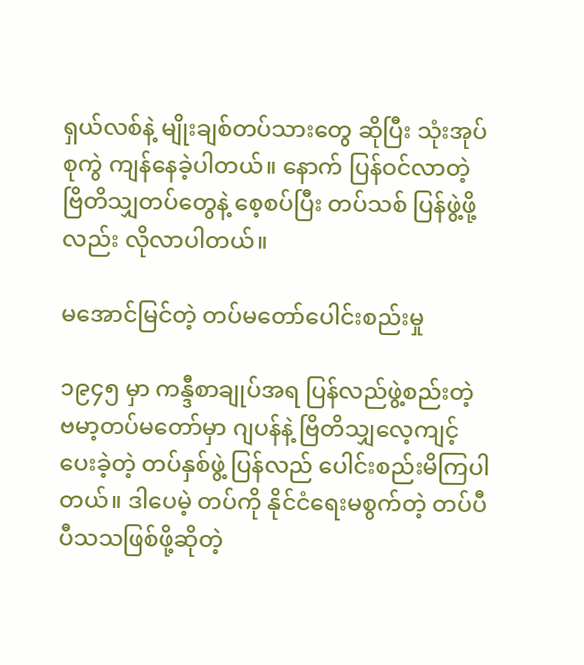ရှယ်လစ်နဲ့ မျိုးချစ်တပ်သားတွေ ဆိုပြီး သုံးအုပ်စုကွဲ ကျန်နေခဲ့ပါတယ်။ နောက် ပြန်ဝင်လာတဲ့ ဗြိတိသျှတပ်တွေနဲ့ စေ့စပ်ပြီး တပ်သစ် ပြန်ဖွဲ့ဖို့လည်း လိုလာပါတယ်။

မအောင်မြင်တဲ့ တပ်မတော်ပေါင်းစည်းမှု

၁၉၄၅ မှာ ကန္ဒီစာချုပ်အရ ပြန်လည်ဖွဲ့စည်းတဲ့ ဗမာ့တပ်မတော်မှာ ဂျပန်နဲ့ ဗြိတိသျှလေ့ကျင့်ပေးခဲ့တဲ့ တပ်နှစ်ဖွဲ့ ပြန်လည် ပေါင်းစည်းမိကြပါတယ်။ ဒါပေမဲ့ တပ်ကို နိုင်ငံရေးမစွက်တဲ့ တပ်ပီပီသသဖြစ်ဖို့ဆိုတဲ့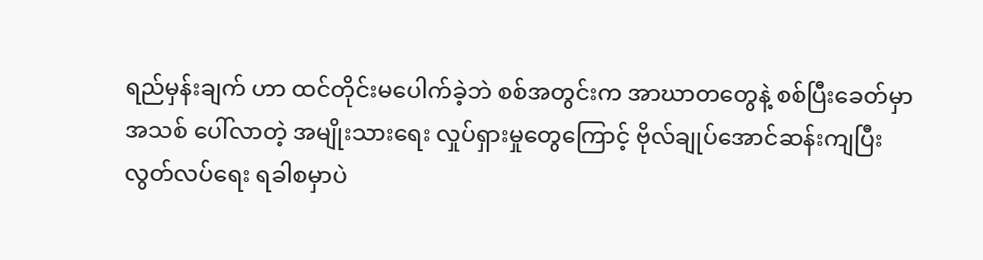ရည်မှန်းချက် ဟာ ထင်တိုင်းမပေါက်ခဲ့ဘဲ စစ်အတွင်းက အာဃာတတွေနဲ့ စစ်ပြီးခေတ်မှာ အသစ် ပေါ်လာတဲ့ အမျိုးသားရေး လှုပ်ရှားမှုတွေကြောင့် ဗိုလ်ချုပ်အောင်ဆန်းကျပြီး လွတ်လပ်ရေး ရခါစမှာပဲ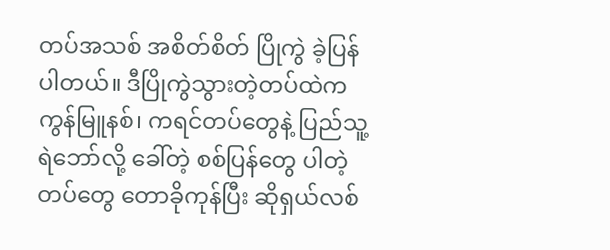တပ်အသစ် အစိတ်စိတ် ပြိုကွဲ ခဲ့ပြန်ပါတယ်။ ဒီပြိုကွဲသွားတဲ့တပ်ထဲက ကွန်မြူနစ်၊ ကရင်တပ်တွေနဲ့ ပြည်သူ့ရဲဘော်လို့ ခေါ်တဲ့ စစ်ပြန်တွေ ပါတဲ့ တပ်တွေ တောခိုကုန်ပြီး ဆိုရှယ်လစ်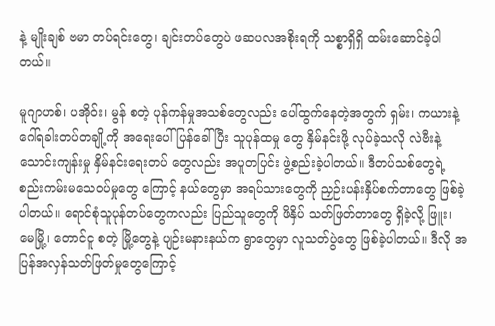နဲ့ မျိုးချစ် ဗမာ တပ်ရင်းတွေ၊ ချင်းတပ်တွေပဲ ဖဆပလအစိုးရကို သစ္စာရှိရှိ ထမ်းဆောင်ခဲ့ပါတယ်။

မူဂျာဟစ်၊ ပအိုဝ်း၊ မွန် စတဲ့ ပုန်ကန်မှုအသစ်တွေလည်း ပေါ်ထွက်နေတဲ့အတွက် ရှမ်း၊ ကယားနဲ့ ဂေါ်ရခါးတပ်တချို့ကို အရေးပေါ် ပြန်ခေါ်ပြီး သူပုန်ထမှု တွေ နှိမ်နင်းဖို့ လုပ်ခဲ့သလို လဲဗီးနဲ့ သောင်းကျန်းမှု နှိမ်နင်းရေးတပ် တွေလည်း အပူတပြင်း ဖွဲ့စည်းခဲ့ပါတယ်။ ဒီတပ်သစ်တွေရဲ့ စည်းကမ်းမသေဝပ်မှုတွေ ကြောင့် နယ်တွေမှာ အရပ်သားတွေကို ညှဉ်းပန်းနှိပ်စက်တာတွေ ဖြစ်ခဲ့ပါတယ်။ ရောင်စုံသူပုန်တပ်တွေကလည်း ပြည်သူတွေကို ဖိနှိပ် သတ်ဖြတ်တာတွေ ရှိခဲ့လို့ ဖြူး၊ မေမြို့၊ တောင်ငူ စတဲ့ မြို့တွေနဲ့ ပျဉ်းမနားနယ်က ရွာတွေမှာ လူသတ်ပွဲတွေ ဖြစ်ခဲ့ပါတယ်။ ဒီလို အပြန်အလှန်သတ်ဖြတ်မှုတွေကြောင့်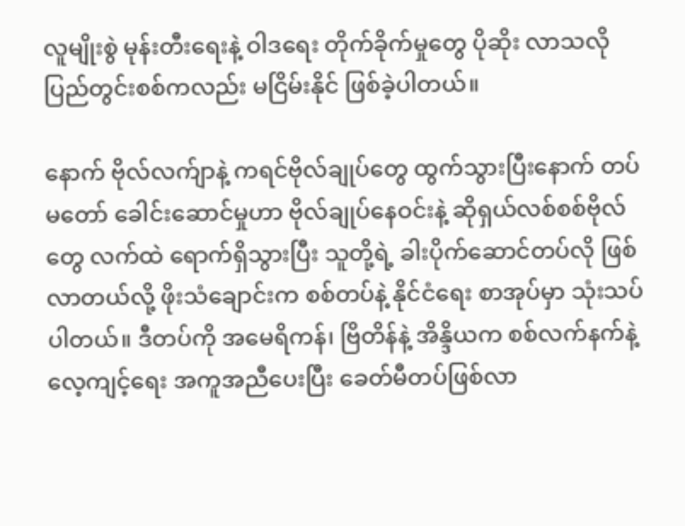လူမျိုးစွဲ မုန်းတီးရေးနဲ့ ဝါဒရေး တိုက်ခိုက်မှုတွေ ပိုဆိုး လာသလို ပြည်တွင်းစစ်ကလည်း မငြိမ်းနိုင် ဖြစ်ခဲ့ပါတယ်။

နောက် ဗိုလ်လက်ျာနဲ့ ကရင်ဗိုလ်ချုပ်တွေ ထွက်သွားပြီးနောက် တပ်မတော် ခေါင်းဆောင်မှုဟာ ဗိုလ်ချုပ်နေဝင်းနဲ့ ဆိုရှယ်လစ်စစ်ဗိုလ်တွေ လက်ထဲ ရောက်ရှိသွားပြီး သူတို့ရဲ့ ခါးပိုက်ဆောင်တပ်လို ဖြစ်လာတယ်လို့ ဖိုးသံချောင်းက စစ်တပ်နဲ့ နိုင်ငံရေး စာအုပ်မှာ သုံးသပ်ပါတယ်။ ဒီတပ်ကို အမေရိကန်၊ ဗြိတိန်နဲ့ အိန္ဒိယက စစ်လက်နက်နဲ့ လေ့ကျင့်ရေး အကူအညီပေးပြီး ခေတ်မီတပ်ဖြစ်လာ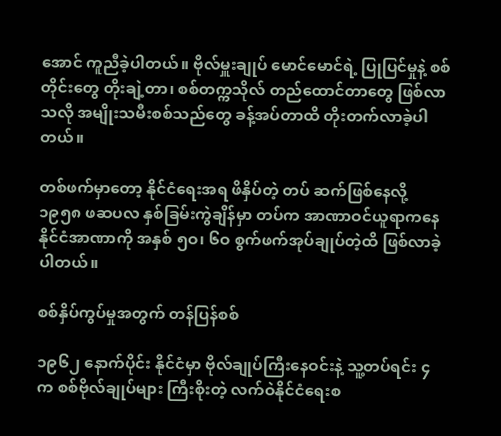အောင် ကူညီခဲ့ပါတယ်။ ဗိုလ်မှူးချုပ် မောင်မောင်ရဲ့ ပြုပြင်မှုနဲ့ စစ်တိုင်းတွေ တိုးချဲ့တာ၊ စစ်တက္ကသိုလ် တည်ထောင်တာတွေ ဖြစ်လာသလို အမျိုးသမီးစစ်သည်တွေ ခန့်အပ်တာထိ တိုးတက်လာခဲ့ပါတယ်။

တစ်ဖက်မှာတော့ နိုင်ငံရေးအရ ဖိနှိပ်တဲ့ တပ် ဆက်ဖြစ်နေလို့ ၁၉၅၈ ဖဆပလ နှစ်ခြမ်းကွဲချိန်မှာ တပ်က အာဏာဝင်ယူရာကနေ နိုင်ငံအာဏာကို အနှစ် ၅ဝ၊ ၆ဝ စွက်ဖက်အုပ်ချုပ်တဲ့ထိ ဖြစ်လာခဲ့ပါတယ်။

စစ်နှိပ်ကွပ်မှုအတွက် တန်ပြန်စစ်

၁၉၆၂ နောက်ပိုင်း နိုင်ငံမှာ ဗိုလ်ချုပ်ကြီးနေဝင်းနဲ့ သူ့တပ်ရင်း ၄ က စစ်ဗိုလ်ချုပ်များ ကြီးစိုးတဲ့ လက်ဝဲနိုင်ငံရေးစ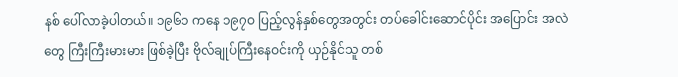နစ် ပေါ်လာခဲ့ပါတယ်။ ၁၉၆၁ ကနေ ၁၉၇ဝ ပြည့်လွန်နှစ်တွေအတွင်း တပ်ခေါင်းဆောင်ပိုင်း အပြောင်း အလဲတွေ ကြီးကြီးမားမား ဖြစ်ခဲ့ပြီး ဗိုလ်ချုပ်ကြီးနေဝင်းကို ယှဉ်နိုင်သူ တစ်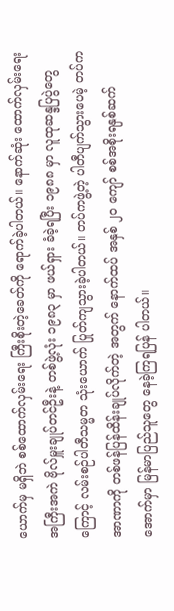ယောက်မှ မရှိဘဲ စစ်ထောက်လှမ်းရေး ကြီးစိုးတဲ့ခေတ်ကို ရောက်ခဲ့ပါတယ်။ နောက်ဆုံး ထောက်လှမ်းရေး အကြီးအကဲ ဗိုလ်မှူးချုပ်တင်ဦးနဲ့ တစ်ဖွဲ့လုံး ၁၉၈၃ မှာ ဖယ်ရှား ခံခဲ့ရပြီး ၁၉၈၈ မှာ လူထုဆန္ဒပြပွဲတွေကြောင့် လမ်းစဉ်ပါတီသမ္မတ သုံးယောက် ပြုတ်ကျသွားခဲ့ပါတယ်။ တပ်ကဖွဲ့တဲ့ ပါတီပျက်သွားပေမဲ့ တပ်က အာဏာကို တစ်ဖန်ပြန်ထိန်းချုပ်လိုက်တဲ့ အတွက် နောက်ထပ် အနှစ် ၂ဝ ကျော် စစ်အစိုးရနှစ်ဆက်အောက်မှာ မြန်မာပြည်သူတွေ နေခဲ့ကြရပြန် ပါတယ်။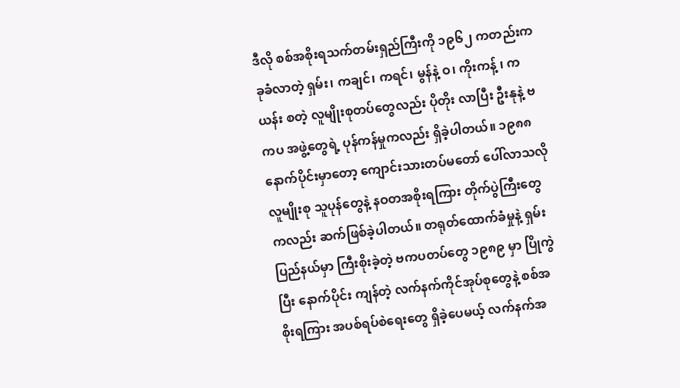ဒီလို စစ်အစိုးရသက်တမ်းရှည်ကြီးကို ၁၉၆၂ ကတည်းက ခုခံလာတဲ့ ရှမ်း၊ ကချင်၊ ကရင်၊ မွန်နဲ့ ဝ၊ ကိုးကန့် ၊ ကယန်း စတဲ့ လူမျိုးစုတပ်တွေလည်း ပိုတိုး လာပြီး ဦးနုနဲ့ ဗကပ အဖွဲ့တွေရဲ့ ပုန်ကန်မှုကလည်း ရှိခဲ့ပါတယ်။ ၁၉၈၈ နောက်ပိုင်းမှာတော့ ကျောင်းသားတပ်မတော် ပေါ်လာသလို လူမျိုးစု သူပုန်တွေနဲ့ နဝတအစိုးရကြား တိုက်ပွဲကြီးတွေကလည်း ဆက်ဖြစ်ခဲ့ပါတယ်။ တရုတ်ထောက်ခံမှုနဲ့ ရှမ်းပြည်နယ်မှာ ကြီးစိုးခဲ့တဲ့ ဗကပတပ်တွေ ၁၉၈၉ မှာ ပြိုကွဲပြီး နောက်ပိုင်း ကျန်တဲ့ လက်နက်ကိုင်အုပ်စုတွေနဲ့ စစ်အစိုးရကြား အပစ်ရပ်စဲရေးတွေ ရှိခဲ့ပေမယ့် လက်နက်အ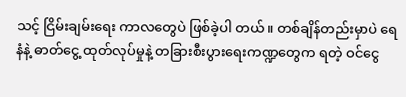သင့် ငြိမ်းချမ်းရေး ကာလတွေပဲ ဖြစ်ခဲ့ပါ တယ်။ တစ်ချိန်တည်းမှာပဲ ရေနံနဲ့ ဓာတ်ငွေ့ ထုတ်လုပ်မှုနဲ့ တခြားစီးပွားရေးကဏ္ဍတွေက ရတဲ့ ဝင်ငွေ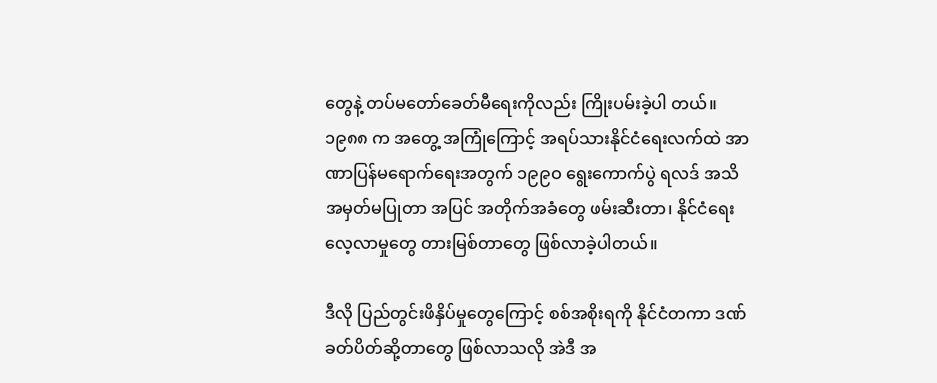တွေနဲ့ တပ်မတော်ခေတ်မီရေးကိုလည်း ကြိုးပမ်းခဲ့ပါ တယ်။ ၁၉၈၈ က အတွေ့ အကြုံကြောင့် အရပ်သားနိုင်ငံရေးလက်ထဲ အာဏာပြန်မရောက်ရေးအတွက် ၁၉၉ဝ ရွေးကောက်ပွဲ ရလဒ် အသိအမှတ်မပြုတာ အပြင် အတိုက်အခံတွေ ဖမ်းဆီးတာ၊ နိုင်ငံရေးလေ့လာမှုတွေ တားမြစ်တာတွေ ဖြစ်လာခဲ့ပါတယ်။

ဒီလို ပြည်တွင်းဖိနှိပ်မှုတွေကြောင့် စစ်အစိုးရကို နိုင်ငံတကာ ဒဏ်ခတ်ပိတ်ဆို့တာတွေ ဖြစ်လာသလို အဲဒီ အ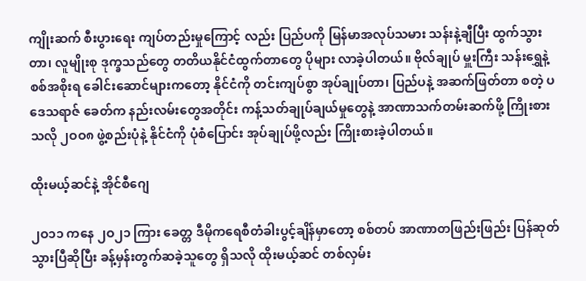ကျိုးဆက် စီးပွားရေး ကျပ်တည်းမှုကြောင့် လည်း ပြည်ပကို မြန်မာအလုပ်သမား သန်းနဲ့ချီပြီး ထွက်သွားတာ၊ လူမျိုးစု ဒုက္ခသည်တွေ တတိယနိုင်ငံထွက်တာတွေ ပိုများ လာခဲ့ပါတယ်။ ဗိုလ်ချုပ် မှူးကြီး သန်းရွှေနဲ့ စစ်အစိုးရ ခေါင်းဆောင်များကတော့ နိုင်ငံကို တင်းကျပ်စွာ အုပ်ချုပ်တာ၊ ပြည်ပနဲ့ အဆက်ဖြတ်တာ စတဲ့ ပဒေသရာဇ် ခေတ်က နည်းလမ်းတွေအတိုင်း ကန့်သတ်ချုပ်ချယ်မှုတွေနဲ့ အာဏာသက်တမ်းဆက်ဖို့ ကြိုးစားသလို ၂ဝဝ၈ ဖွဲ့စည်းပုံနဲ့ နိုင်ငံကို ပုံစံပြောင်း အုပ်ချုပ်ဖို့လည်း ကြိုးစားခဲ့ပါတယ်။

ထိုးမယ့်ဆင်နဲ့ အိုင်စီဂျေ

၂ဝ၁၁ ကနေ ၂ဝ၂၁ ကြား ခေတ္တ ဒီမိုကရေစီတံခါးပွင့်ချိန်မှာတော့ စစ်တပ် အာဏာတဖြည်းဖြည်း ပြန်ဆုတ်သွားပြီဆိုပြီး ခန့်မှန်းတွက်ဆခဲ့သူတွေ ရှိသလို ထိုးမယ့်ဆင် တစ်လှမ်း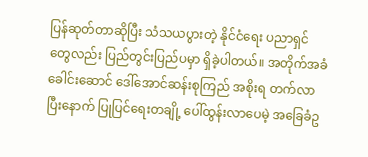ပြန်ဆုတ်တာဆိုပြီး သံသယပွားတဲ့ နိုင်ငံရေး ပညာရှင်တွေလည်း ပြည်တွင်းပြည်ပမှာ ရှိခဲ့ပါတယ်။ အတိုက်အခံ ခေါင်းဆောင် ဒေါ်အောင်ဆန်းစုကြည် အစိုးရ တက်လာပြီးနောက် ပြုပြင်ရေးတချို့ ပေါ်ထွန်းလာပေမဲ့ အခြေခံဥ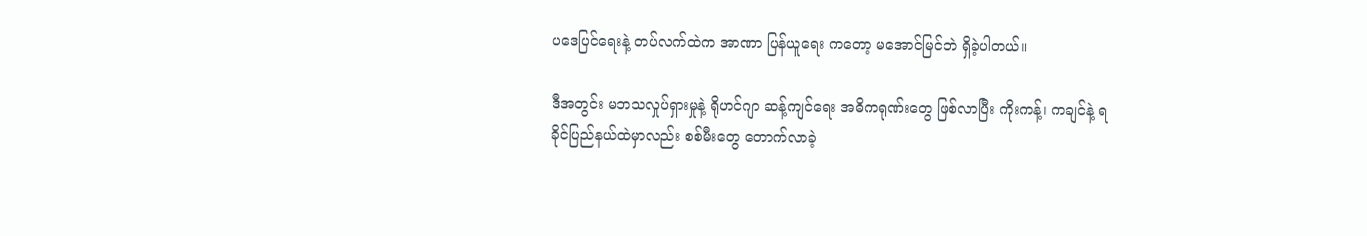ပဒေပြင်ရေးနဲ့ တပ်လက်ထဲက အာဏာ ပြန်ယူရေး ကတော့ မအောင်မြင်ဘဲ ရှိခဲ့ပါတယ်။

ဒီအတွင်း မဘသလှုပ်ရှားမှုနဲ့ ရိုဟင်ဂျာ ဆန့်ကျင်ရေး အဓိကရုဏ်းတွေ ဖြစ်လာပြီး ကိုးကန့်၊ ကချင်နဲ့ ရခိုင်ပြည်နယ်ထဲမှာလည်း စစ်မီးတွေ တောက်လာခဲ့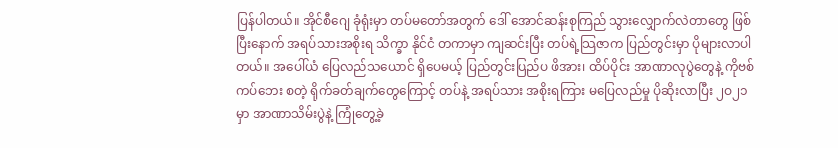ပြန်ပါတယ်။ အိုင်စီဂျေ ခုံရုံးမှာ တပ်မတော်အတွက် ဒေါ် အောင်ဆန်းစုကြည် သွားလျှောက်လဲတာတွေ ဖြစ်ပြီးနောက် အရပ်သားအစိုးရ သိက္ခာ နိုင်ငံ တကာမှာ ကျဆင်းပြီး တပ်ရဲ့သြဇာက ပြည်တွင်းမှာ ပိုများလာပါတယ်။ အပေါ်ယံ ပြေလည်သယောင် ရှိပေမယ့် ပြည်တွင်းပြည်ပ ဖိအား၊ ထိပ်ပိုင်း အာဏာလုပွဲတွေနဲ့ ကိုဗစ်ကပ်ဘေး စတဲ့ ရိုက်ခတ်ချက်တွေကြောင့် တပ်နဲ့ အရပ်သား အစိုးရကြား မပြေလည်မှု ပိုဆိုးလာပြီး ၂ဝ၂၁ မှာ အာဏာသိမ်းပွဲနဲ့ ကြုံတွေ့ခဲ့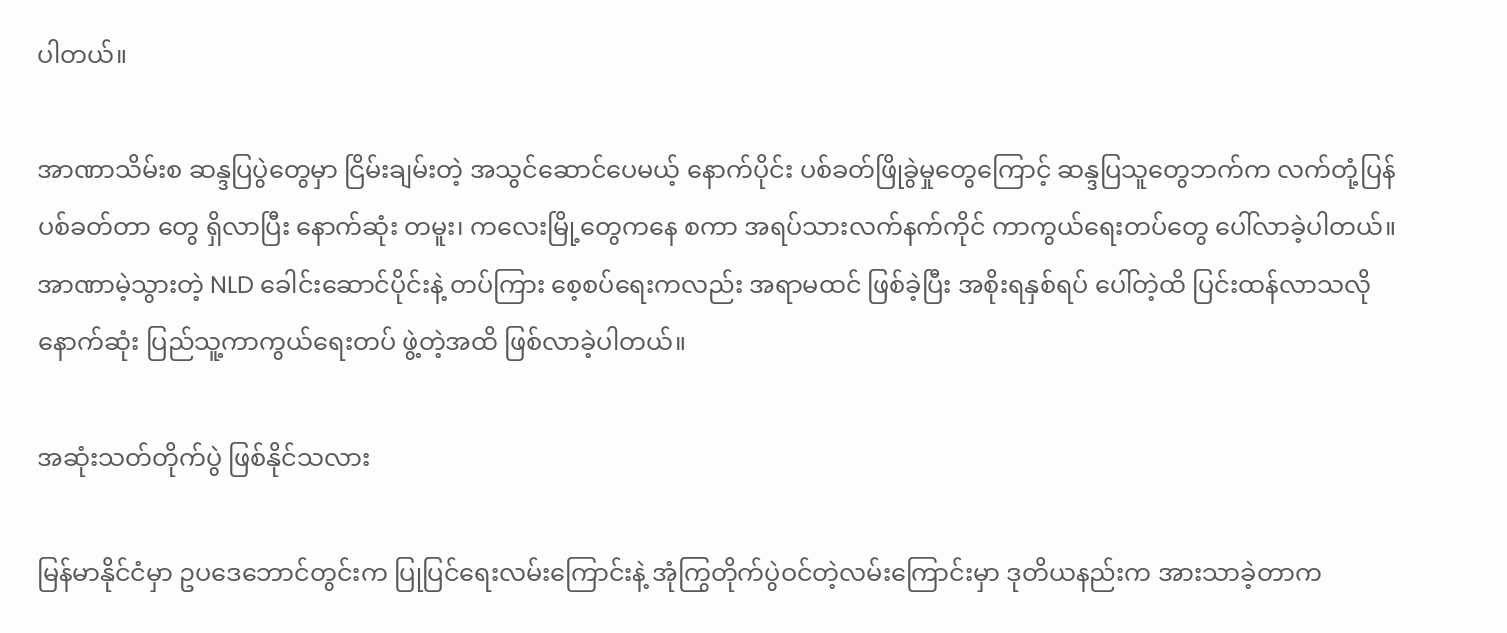ပါတယ်။

အာဏာသိမ်းစ ဆန္ဒပြပွဲတွေမှာ ငြိမ်းချမ်းတဲ့ အသွင်ဆောင်ပေမယ့် နောက်ပိုင်း ပစ်ခတ်ဖြိုခွဲမှုတွေကြောင့် ဆန္ဒပြသူတွေဘက်က လက်တုံ့ပြန် ပစ်ခတ်တာ တွေ ရှိလာပြီး နောက်ဆုံး တမူး၊ ကလေးမြို့တွေကနေ စကာ အရပ်သားလက်နက်ကိုင် ကာကွယ်ရေးတပ်တွေ ပေါ်လာခဲ့ပါတယ်။ အာဏာမဲ့သွားတဲ့ NLD ခေါင်းဆောင်ပိုင်းနဲ့ တပ်ကြား စေ့စပ်ရေးကလည်း အရာမထင် ဖြစ်ခဲ့ပြီး အစိုးရနှစ်ရပ် ပေါ်တဲ့ထိ ပြင်းထန်လာသလို နောက်ဆုံး ပြည်သူ့ကာကွယ်ရေးတပ် ဖွဲ့တဲ့အထိ ဖြစ်လာခဲ့ပါတယ်။

အဆုံးသတ်တိုက်ပွဲ ဖြစ်နိုင်သလား

မြန်မာနိုင်ငံမှာ ဥပဒေဘောင်တွင်းက ပြုပြင်ရေးလမ်းကြောင်းနဲ့ အုံကြွတိုက်ပွဲဝင်တဲ့လမ်းကြောင်းမှာ ဒုတိယနည်းက အားသာခဲ့တာက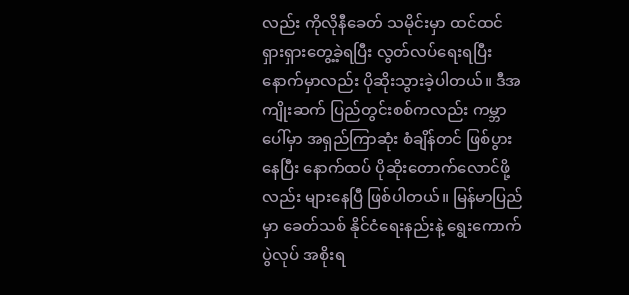လည်း ကိုလိုနီခေတ် သမိုင်းမှာ ထင်ထင်ရှားရှားတွေ့ခဲ့ရပြီး လွတ်လပ်ရေးရပြီး နောက်မှာလည်း ပိုဆိုးသွားခဲ့ပါတယ်။ ဒီအကျိုးဆက် ပြည်တွင်းစစ်ကလည်း ကမ္ဘာပေါ်မှာ အရှည်ကြာဆုံး စံချိန်တင် ဖြစ်ပွားနေပြီး နောက်ထပ် ပိုဆိုးတောက်လောင်ဖို့လည်း များနေပြီ ဖြစ်ပါတယ်။ မြန်မာပြည်မှာ ခေတ်သစ် နိုင်ငံရေးနည်းနဲ့ ရွေးကောက်ပွဲလုပ် အစိုးရ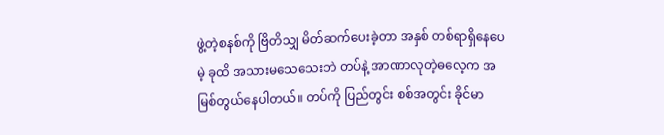ဖွဲ့တဲ့စနစ်ကို ဗြိတိသျှ မိတ်ဆက်ပေးခဲ့တာ အနှစ် တစ်ရာရှိနေပေမဲ့ ခုထိ အသားမသေသေးဘဲ တပ်နဲ့ အာဏာလုတဲ့ဓလေ့က အမြစ်တွယ်နေပါတယ်။ တပ်ကို ပြည်တွင်း စစ်အတွင်း ခိုင်မာ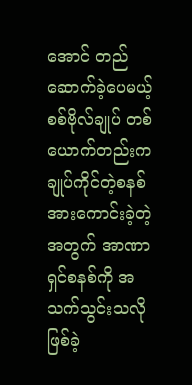အောင် တည်ဆောက်ခဲ့ပေမယ့် စစ်ဗိုလ်ချုပ် တစ်ယောက်တည်းက ချုပ်ကိုင်တဲ့စနစ် အားကောင်းခဲ့တဲ့အတွက် အာဏာရှင်စနစ်ကို အသက်သွင်းသလို ဖြစ်ခဲ့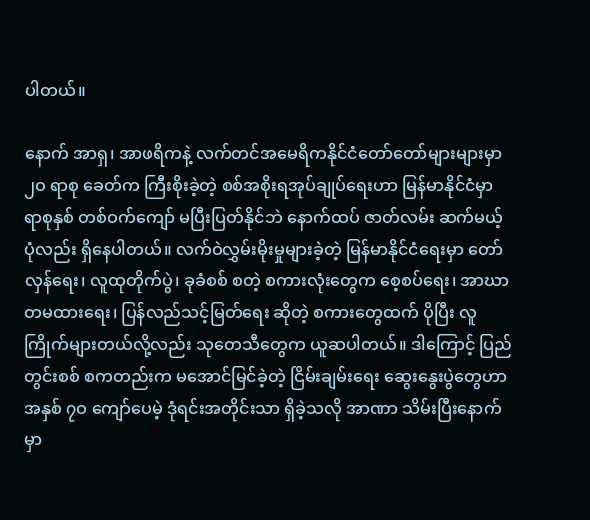ပါတယ်။

နောက် အာရှ၊ အာဖရိကနဲ့ လက်တင်အမေရိကနိုင်ငံတော်တော်များများမှာ ၂ဝ ရာစု ခေတ်က ကြီးစိုးခဲ့တဲ့ စစ်အစိုးရအုပ်ချုပ်ရေးဟာ မြန်မာနိုင်ငံမှာ ရာစုနှစ် တစ်ဝက်ကျော် မပြီးပြတ်နိုင်ဘဲ နောက်ထပ် ဇာတ်လမ်း ဆက်မယ့်ပုံလည်း ရှိနေပါတယ်။ လက်ဝဲလွှမ်းမိုးမှုများခဲ့တဲ့ မြန်မာနိုင်ငံရေးမှာ တော်လှန်ရေး၊ လူထုတိုက်ပွဲ၊ ခုခံစစ် စတဲ့ စကားလုံးတွေက စေ့စပ်ရေး၊ အာဃာတမထားရေး၊ ပြန်လည်သင့်မြတ်ရေး ဆိုတဲ့ စကားတွေထက် ပိုပြီး လူကြိုက်များတယ်လို့လည်း သုတေသီတွေက ယူဆပါတယ်။ ဒါကြောင့် ပြည်တွင်းစစ် စကတည်းက မအောင်မြင်ခဲ့တဲ့ ငြိမ်းချမ်းရေး ဆွေးနွေးပွဲတွေဟာ အနှစ် ၇ဝ ကျော်ပေမဲ့ ဒုံရင်းအတိုင်းသာ ရှိခဲ့သလို အာဏာ သိမ်းပြီးနောက်မှာ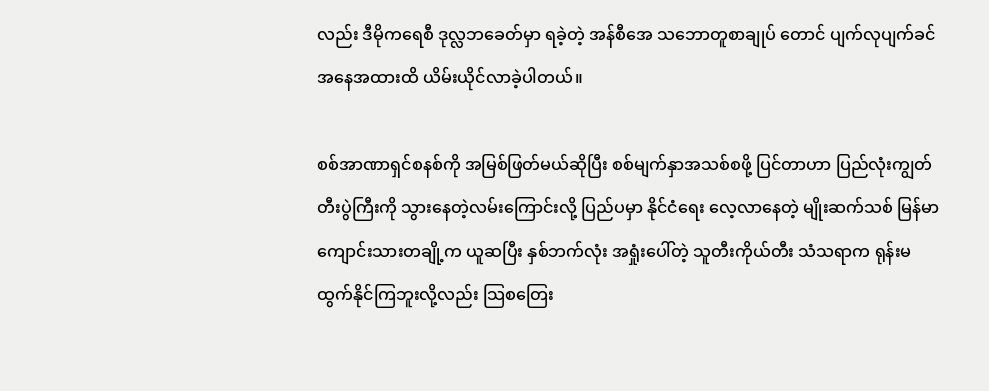လည်း ဒီမိုကရေစီ ဒုလ္လဘခေတ်မှာ ရခဲ့တဲ့ အန်စီအေ သဘောတူစာချုပ် တောင် ပျက်လုပျက်ခင် အနေအထားထိ ယိမ်းယိုင်လာခဲ့ပါတယ်။

စစ်အာဏာရှင်စနစ်ကို အမြစ်ဖြတ်မယ်ဆိုပြီး စစ်မျက်နှာအသစ်စဖို့ ပြင်တာဟာ ပြည်လုံးကျွတ်တီးပွဲကြီးကို သွားနေတဲ့လမ်းကြောင်းလို့ ပြည်ပမှာ နိုင်ငံရေး လေ့လာနေတဲ့ မျိုးဆက်သစ် မြန်မာကျောင်းသားတချို့က ယူဆပြီး နှစ်ဘက်လုံး အရှုံးပေါ်တဲ့ သူတီးကိုယ်တီး သံသရာက ရုန်းမထွက်နိုင်ကြဘူးလို့လည်း သြစတြေး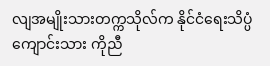လျအမျိုးသားတက္ကသိုလ်က နိုင်ငံရေးသိပ္ပံကျောင်းသား ကိုညီ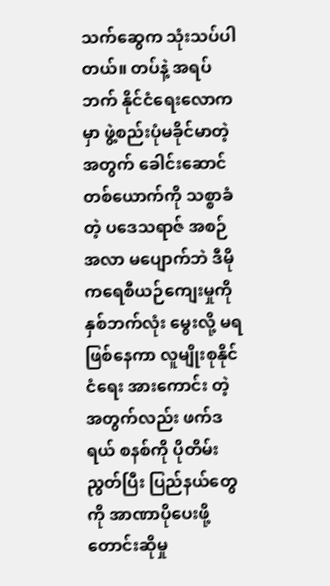သက်ဆွေက သုံးသပ်ပါတယ်။ တပ်နဲ့ အရပ်ဘက် နိုင်ငံရေးလောကမှာ ဖွဲ့စည်းပုံမခိုင်မာတဲ့အတွက် ခေါင်းဆောင်တစ်ယောက်ကို သစ္စာခံတဲ့ ပဒေသရာဇ် အစဉ်အလာ မပျောက်ဘဲ ဒီမိုကရေစီယဉ်ကျေးမှုကို နှစ်ဘက်လုံး မွေးလို့ မရဖြစ်နေကာ လူမျိုးစုနိုင်ငံရေး အားကောင်း တဲ့အတွက်လည်း ဖက်ဒရယ် စနစ်ကို ပိုတိမ်းညွတ်ပြီး ပြည်နယ်တွေကို အာဏာပိုပေးဖို့ တောင်းဆိုမှု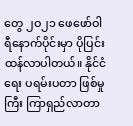တွေ ၂ဝ၂၁ ဖေဖော်ဝါရီနောက်ပိုင်းမှာ ပိုပြင်းထန်လာပါတယ်။ နိုင်ငံရေး ပရမ်းပတာ ဖြစ်မှုကြီး ကြာရှည်လာတာ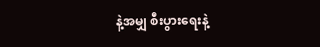နဲ့အမျှ စီးပွားရေးနဲ့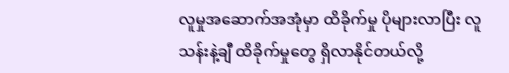လူမှုအဆောက်အအုံမှာ ထိခိုက်မှု ပိုများလာပြီး လူသန်းနဲ့ချီ ထိခိုက်မှုတွေ ရှိလာနိုင်တယ်လို့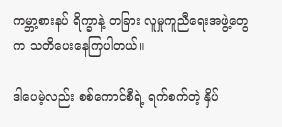ကမ္ဘာ့စားနပ် ရိက္ခာနဲ့ တခြား လူမှုကူညီရေးအဖွဲ့တွေက သတိပေးနေကြပါတယ်။

ဒါပေမဲ့လည်း စစ်ကောင်စီရဲ့ ရက်စက်တဲ့ နှိပ်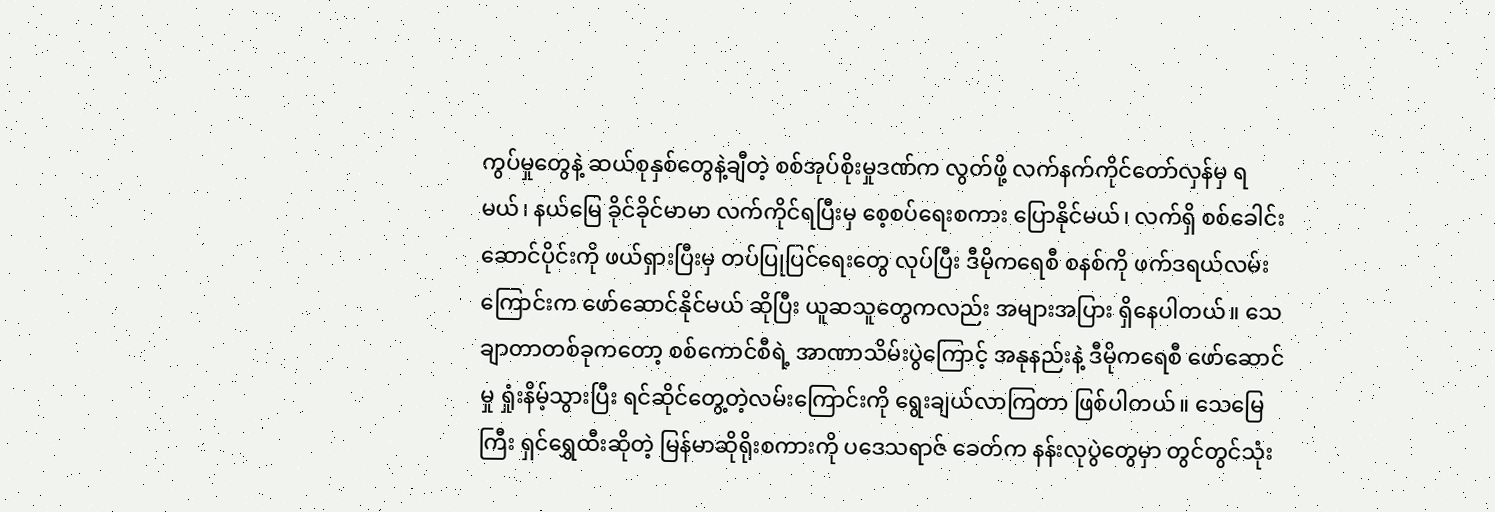ကွပ်မှုတွေနဲ့ ဆယ်စုနှစ်တွေနဲ့ချီတဲ့ စစ်အုပ်စိုးမှုဒဏ်က လွတ်ဖို့ လက်နက်ကိုင်တော်လှန်မှ ရမယ်၊ နယ်မြေ ခိုင်ခိုင်မာမာ လက်ကိုင်ရပြီးမှ စေ့စပ်ရေးစကား ပြောနိုင်မယ်၊ လက်ရှိ စစ်ခေါင်းဆောင်ပိုင်းကို ဖယ်ရှားပြီးမှ တပ်ပြုပြင်ရေးတွေ လုပ်ပြီး ဒီမိုကရေစီ စနစ်ကို ဖက်ဒရယ်လမ်းကြောင်းက ဖော်ဆောင်နိုင်မယ် ဆိုပြီး ယူဆသူတွေကလည်း အများအပြား ရှိနေပါတယ်။ သေချာတာတစ်ခုကတော့ စစ်ကောင်စီရဲ့ အာဏာသိမ်းပွဲကြောင့် အနုနည်းနဲ့ ဒီမိုကရေစီ ဖော်ဆောင်မှု ရှုံးနိမ့်သွားပြီး ရင်ဆိုင်တွေ့တဲ့လမ်းကြောင်းကို ရွေးချယ်လာကြတာ ဖြစ်ပါတယ်။ သေမြေကြီး ရှင်ရွှေထီးဆိုတဲ့ မြန်မာဆိုရိုးစကားကို ပဒေသရာဇ် ခေတ်က နန်းလုပွဲတွေမှာ တွင်တွင်သုံး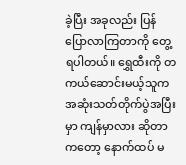ခဲ့ပြီး အခုလည်း ပြန်ပြောလာကြတာကို တွေ့ရပါတယ်။ ရွှေထီးကို တကယ်ဆောင်းမယ့်သူက အဆုံးသတ်တိုက်ပွဲအပြီးမှာ ကျန်မှာလား ဆိုတာကတော့ နောက်ထပ် မ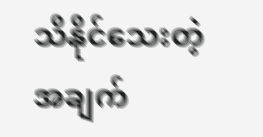သိနိုင်သေးတဲ့ အချက်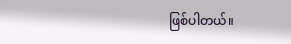ဖြစ်ပါတယ်။